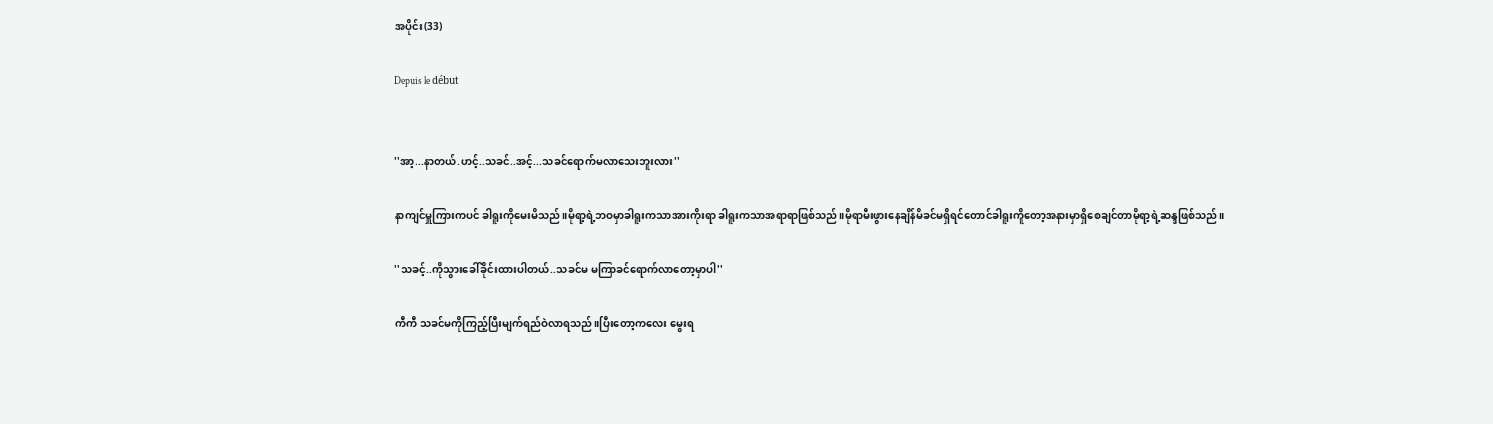အပိုင်း(33)

Depuis le début


''အာ့...နာတယ်.ဟင့်..သခင်..အင့်...သခင်ရောက်မလာသေးဘူးလား''

နာကျင်မှူကြားကပင် ခါရူးကိုမေးမိသည်။မိုရာ့ရဲ့ဘဝမှာခါရူးကသာအားကိုးရာ ခါရူးကသာအရာရာဖြစ်သည်။မိုရာမီးဖွားနေချိန်မိခင်မရှိရင်တောင်ခါရူးကိူတော့အနားမှာရှိစေချင်တာမိုရာ့ရဲ့ဆန္ဒဖြစ်သည်။

''သခင့်..ကိုသွားခေါ်ခိုင်းထားပါတယ်..သခင်မ မကြာခင်ရောက်လာတော့မှာပါ''

ကီကီ သခင်မကိုကြည့်ပြီးမျက်ရည်ဝဲလာရသည်။ပြီးတော့ကလေး မွေးရ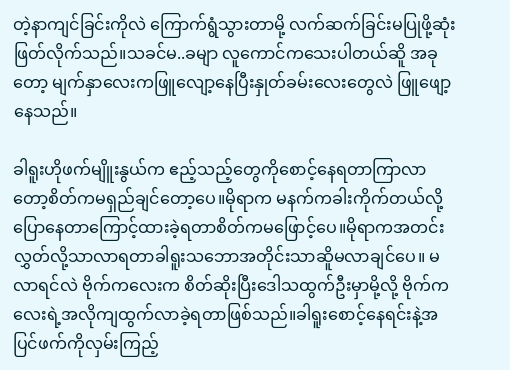တဲ့နာကျင်ခြင်းကိုလဲ ကြောက်ရွံသွားတာမို့ လက်ဆက်ခြင်းမပြုဖို့ဆုံးဖြတ်လိုက်သည်။သခင်မ..ခမျာ လူကောင်ကသေးပါတယ်ဆိူ အခုတော့ မျက်နှာလေးကဖြူလျော့နေပြီးနှုတ်ခမ်းလေးတွေလဲ ဖြူဖျော့နေသည်။

ခါရူးဟိုဖက်မျိူးနွယ်က ဧည့်သည့်တွေကိုစောင့်နေရတာကြာလာတော့စိတ်ကမရှည်ချင်တော့ပေ။မိုရာက မနက်ကခါးကိုက်တယ်လို့ပြောနေတာကြောင့်ထားခဲ့ရတာစိတ်ကမဖြောင့်ပေ။မိုရာကအတင်းလွှတ်လို့သာလာရတာခါရူးသဘောအတိုင်းသာဆိူမလာချင်ပေ။ မလာရင်လဲ ဗိုက်ကလေးက စိတ်ဆိုးပြီးဒေါသထွက်ဦးမှာမို့လို့ ဗိုက်ကလေးရဲ့အလိုကျထွက်လာခဲ့ရတာဖြစ်သည်။ခါရူးစောင့်နေရင်းနဲ့အပြင်ဖက်ကိုလှမ်းကြည့်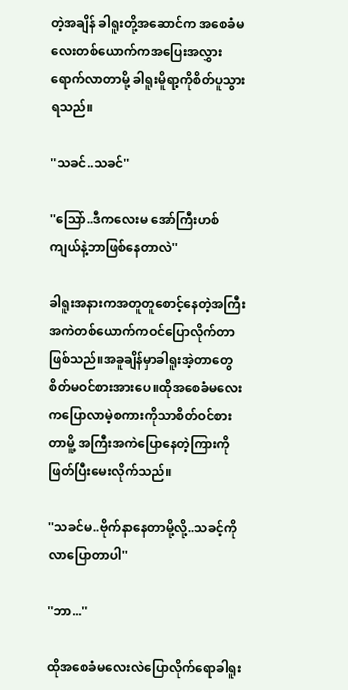တဲ့အချိန် ခါရူးတို့အဆောင်က အစေခံမလေးတစ်ယောက်ကအပြေးအလွှားရောက်လာတာမို့ ခါရူးမိူရာ့ကိုစိတ်ပူသွားရသည်။

''သခင်..သခင်''

''သြော်..ဒီကလေးမ အော်ကြီးဟစ်ကျယ်နဲ့ဘာဖြစ်နေတာလဲ''

ခါရူးအနားကအတူတူစောင့်နေတဲ့အကြီးအကဲတစ်ယောက်ကဝင်ပြောလိုက်တာဖြစ်သည်။အခူချိန်မှာခါရူးအဲ့တာတွေစိတ်မဝင်စားအားပေ။ထိုအစေခံမလေးကပြောလာမဲ့စကားကိုသာစိတ်ဝင်စားတာမိူ့ အကြီးအကဲပြောနေတဲ့ကြားကိုဖြတ်ပြီးမေးလိုက်သည်။

''သခင်မ..ဗိုက်နာနေတာမို့လို့..သခင့်ကိုလာပြောတာပါ''

''ဘာ...''

ထိုအစေခံမလေးလဲပြောလိုက်ရောခါရူး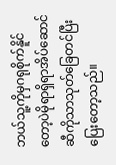ဘယ်သူ့ကိုမှဂရုစိုက်နိူင်တော့ပဲမိုရာရှိရာအိပ်ဆောင်ဆီကိုသာသုတ်ခြေတင်ပြီးပြေးတော့သည်။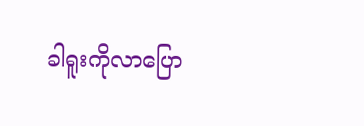ခါရူးကိုလာပြော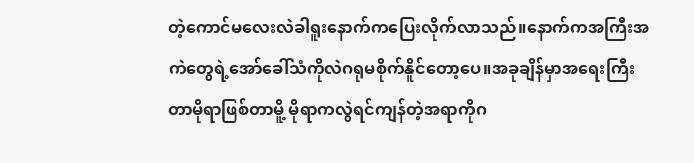တဲ့ကောင်မလေးလဲခါရူးနောက်ကပြေးလိုက်လာသည်။နောက်ကအကြီးအကဲတွေရဲ့အော်ခေါ်သံကိုလဲဂရုမစိုက်နိူင်တော့ပေ။အခုချိန်မှာအရေးကြီးတာမိုရာဖြစ်တာမိူ့ မိုရာကလွဲရင်ကျန်တဲ့အရာကိုဂ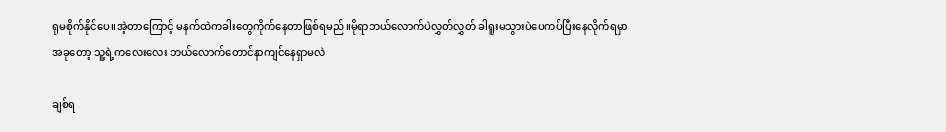ရုမစိုက်နိုင်ပေ။အဲ့တာကြောင့် မနက်ထဲကခါးတွေကိုက်နေတာဖြစ်ရမည်။မိုရာဘယ်လောက်ပဲလွှတ်လွှတ် ခါရူးမသွားပဲပေကပ်ပြီးနေလိုက်ရမှာအခုတော့ သူ့ရဲ့ကလေးလေး ဘယ်လောက်တောင်နာကျင်နေရှာမလဲ

ချစ်ရ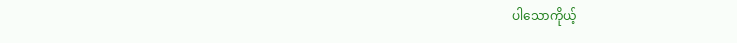ပါသောကိုယ့်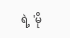ရဲ့ 'မို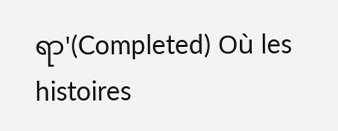ရာ'(Completed) Où les histoires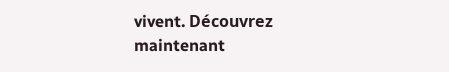vivent. Découvrez maintenant